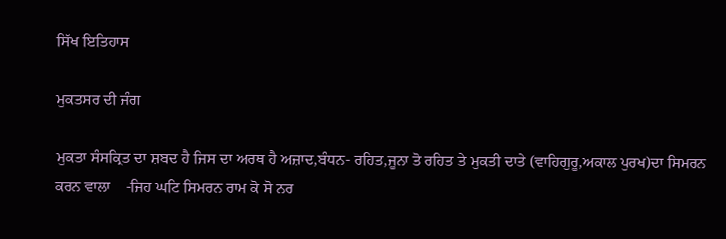ਸਿੱਖ ਇਤਿਹਾਸ

ਮੁਕਤਸਰ ਦੀ ਜੰਗ

ਮੁਕਤਾ ਸੰਸਕ੍ਰਿਤ ਦਾ ਸ਼ਬਦ ਹੈ ਜਿਸ ਦਾ ਅਰਥ ਹੈ ਅਜ਼ਾਦ,ਬੰਧਨ- ਰਹਿਤ,ਜੂਨਾ ਤੋ ਰਹਿਤ ਤੇ ਮੁਕਤੀ ਦਾਤੇ (ਵਾਹਿਗੁਰੂ,ਅਕਾਲ ਪੁਰਖ)ਦਾ ਸਿਮਰਨ ਕਰਨ ਵਾਲਾ    -ਜਿਹ ਘਟਿ ਸਿਮਰਨ ਰਾਮ ਕੋ ਸੋ ਨਰ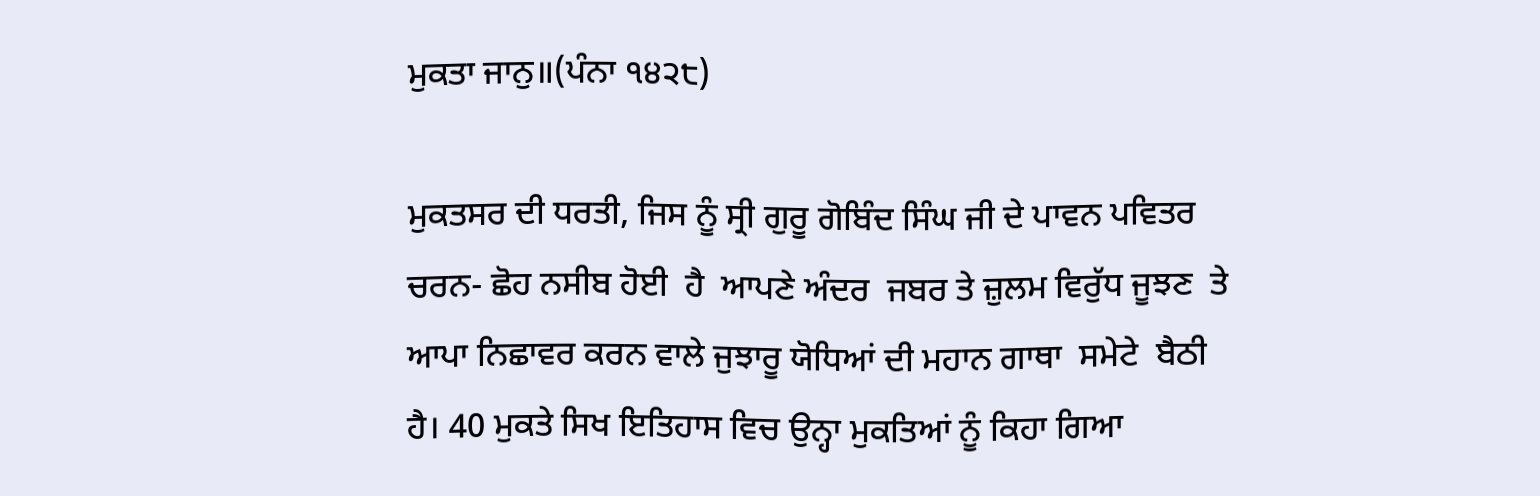ਮੁਕਤਾ ਜਾਨੁ॥(ਪੰਨਾ ੧੪੨੮)

ਮੁਕਤਸਰ ਦੀ ਧਰਤੀ, ਜਿਸ ਨੂੰ ਸ੍ਰੀ ਗੁਰੂ ਗੋਬਿੰਦ ਸਿੰਘ ਜੀ ਦੇ ਪਾਵਨ ਪਵਿਤਰ  ਚਰਨ- ਛੋਹ ਨਸੀਬ ਹੋਈ  ਹੈ  ਆਪਣੇ ਅੰਦਰ  ਜਬਰ ਤੇ ਜ਼ੁਲਮ ਵਿਰੁੱਧ ਜੂਝਣ  ਤੇ ਆਪਾ ਨਿਛਾਵਰ ਕਰਨ ਵਾਲੇ ਜੁਝਾਰੂ ਯੋਧਿਆਂ ਦੀ ਮਹਾਨ ਗਾਥਾ  ਸਮੇਟੇ  ਬੈਠੀ ਹੈ। 40 ਮੁਕਤੇ ਸਿਖ ਇਤਿਹਾਸ ਵਿਚ ਉਨ੍ਹਾ ਮੁਕਤਿਆਂ ਨੂੰ ਕਿਹਾ ਗਿਆ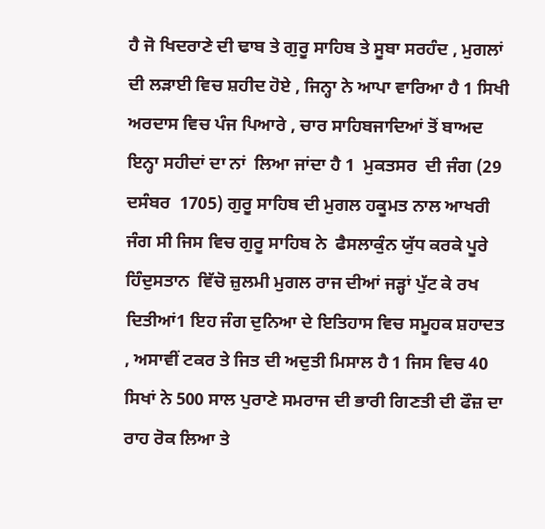ਹੈ ਜੋ ਖਿਦਰਾਣੇ ਦੀ ਢਾਬ ਤੇ ਗੁਰੂ ਸਾਹਿਬ ਤੇ ਸੂਬਾ ਸਰਹੰਦ , ਮੁਗਲਾਂ ਦੀ ਲੜਾਈ ਵਿਚ ਸ਼ਹੀਦ ਹੋਏ , ਜਿਨ੍ਹਾ ਨੇ ਆਪਾ ਵਾਰਿਆ ਹੈ 1 ਸਿਖੀ ਅਰਦਾਸ ਵਿਚ ਪੰਜ ਪਿਆਰੇ , ਚਾਰ ਸਾਹਿਬਜਾਦਿਆਂ ਤੋਂ ਬਾਅਦ ਇਨ੍ਹਾ ਸਹੀਦਾਂ ਦਾ ਨਾਂ  ਲਿਆ ਜਾਂਦਾ ਹੈ 1  ਮੁਕਤਸਰ  ਦੀ ਜੰਗ (29 ਦਸੰਬਰ  1705) ਗੁਰੂ ਸਾਹਿਬ ਦੀ ਮੁਗਲ ਹਕੂਮਤ ਨਾਲ ਆਖਰੀ ਜੰਗ ਸੀ ਜਿਸ ਵਿਚ ਗੁਰੂ ਸਾਹਿਬ ਨੇ  ਫੈਸਲਾਕੁੰਨ ਯੁੱਧ ਕਰਕੇ ਪੂਰੇ ਹਿੰਦੁਸਤਾਨ  ਵਿੱਚੋ ਜ਼ੁਲਮੀ ਮੁਗਲ ਰਾਜ ਦੀਆਂ ਜੜ੍ਹਾਂ ਪੁੱਟ ਕੇ ਰਖ ਦਿਤੀਆਂ1 ਇਹ ਜੰਗ ਦੁਨਿਆ ਦੇ ਇਤਿਹਾਸ ਵਿਚ ਸਮੂਹਕ ਸ਼ਹਾਦਤ , ਅਸਾਵੀਂ ਟਕਰ ਤੇ ਜਿਤ ਦੀ ਅਦੁਤੀ ਮਿਸਾਲ ਹੈ 1 ਜਿਸ ਵਿਚ 40 ਸਿਖਾਂ ਨੇ 500 ਸਾਲ ਪੁਰਾਣੇ ਸਮਰਾਜ ਦੀ ਭਾਰੀ ਗਿਣਤੀ ਦੀ ਫੌਜ਼ ਦਾ ਰਾਹ ਰੋਕ ਲਿਆ ਤੇ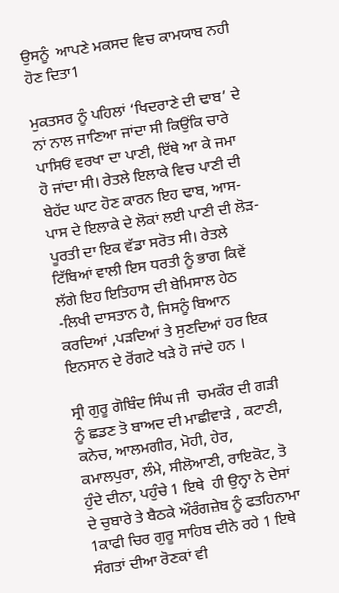ਉਸਨੂੰ  ਆਪਣੇ ਮਕਸਦ ਵਿਚ ਕਾਮਯਾਬ ਨਹੀ ਹੋਣ ਦਿਤਾ1

ਮੁਕਤਸਰ ਨੂੰ ਪਹਿਲਾਂ ‘ਖਿਦਰਾਣੇ ਦੀ ਢਾਬ’ ਦੇ ਨਾਂ ਨਾਲ ਜਾਣਿਆ ਜਾਂਦਾ ਸੀ ਕਿਉਂਕਿ ਚਾਰੇ ਪਾਸਿਓਂ ਵਰਖਾ ਦਾ ਪਾਣੀ, ਇੱਥੇ ਆ ਕੇ ਜਮਾ  ਹੋ ਜਾਂਦਾ ਸੀ। ਰੇਤਲੇ ਇਲਾਕੇ ਵਿਚ ਪਾਣੀ ਦੀ ਬੇਹੱਦ ਘਾਟ ਹੋਣ ਕਾਰਨ ਇਹ ਢਾਬ, ਆਸ-ਪਾਸ ਦੇ ਇਲਾਕੇ ਦੇ ਲੋਕਾਂ ਲਈ ਪਾਣੀ ਦੀ ਲੋੜ-ਪੂਰਤੀ ਦਾ ਇਕ ਵੱਡਾ ਸਰੋਤ ਸੀ। ਰੇਤਲੇ ਟਿੱਬਿਆਂ ਵਾਲੀ ਇਸ ਧਰਤੀ ਨੂੰ ਭਾਗ ਕਿਵੇਂ ਲੱਗੇ ਇਹ ਇਤਿਹਾਸ ਦੀ ਬੇਮਿਸਾਲ ਹੇਠ -ਲਿਖੀ ਦਾਸਤਾਨ ਹੈ, ਜਿਸਨੂੰ ਬਿਆਨ ਕਰਦਿਆਂ ,ਪੜਦਿਆਂ ਤੇ ਸੁਣਦਿਆਂ ਹਰ ਇਕ ਇਨਸਾਨ ਦੇ ਰੋਂਗਟੇ ਖੜੇ ਹੋ ਜਾਂਦੇ ਹਨ ।

ਸ੍ਰੀ ਗੁਰੂ ਗੋਬਿੰਦ ਸਿੰਘ ਜੀ  ਚਮਕੌਰ ਦੀ ਗੜੀ ਨੂੰ ਛਡਣ ਤੋ ਬਾਅਦ ਦੀ ਮਾਛੀਵਾੜੇ , ਕਟਾਣੀ, ਕਨੇਚ, ਆਲਮਗੀਰ, ਮੋਹੀ, ਹੇਰ, ਕਮਾਲਪੁਰਾ, ਲੰਮੇ, ਸੀਲੋਆਣੀ, ਰਾਇਕੋਟ, ਤੋ ਹੁੰਦੇ ਦੀਨਾ, ਪਹੁੰਚੇ 1 ਇਥੇ  ਹੀ ਉਨ੍ਹਾ ਨੇ ਦੇਸਾਂ ਦੇ ਚੁਬਾਰੇ ਤੇ ਬੈਠਕੇ ਔਰੰਗਜ਼ੇਬ ਨੂੰ ਫਤਹਿਨਾਮਾ 1ਕਾਫੀ ਚਿਰ ਗੁਰੂ ਸਾਹਿਬ ਦੀਨੇ ਰਹੇ 1 ਇਥੇ ਸੰਗਤਾਂ ਦੀਆ ਰੋਣਕਾਂ ਵੀ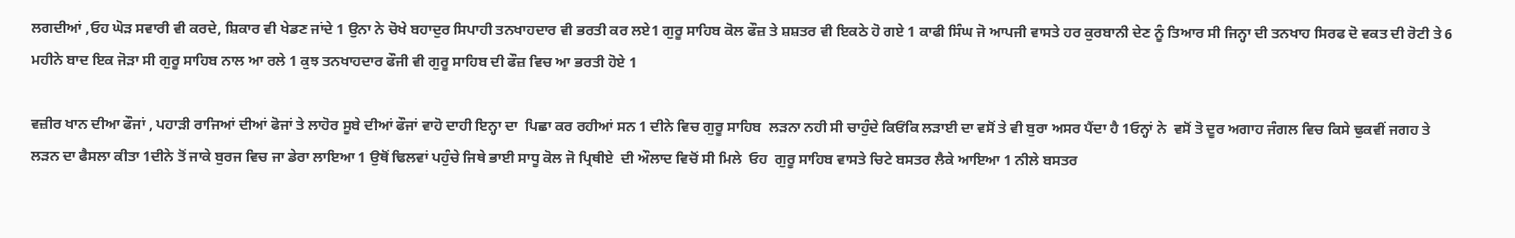ਲਗਦੀਆਂ ,ਓਹ ਘੋੜ ਸਵਾਰੀ ਵੀ ਕਰਦੇ, ਸ਼ਿਕਾਰ ਵੀ ਖੇਡਣ ਜਾਂਦੇ 1 ਉਨਾ ਨੇ ਚੋਖੇ ਬਹਾਦੁਰ ਸਿਪਾਹੀ ਤਨਖਾਹਦਾਰ ਵੀ ਭਰਤੀ ਕਰ ਲਏ1 ਗੁਰੂ ਸਾਹਿਬ ਕੋਲ ਫੌਜ਼ ਤੇ ਸ਼ਸ਼ਤਰ ਵੀ ਇਕਠੇ ਹੋ ਗਏ 1 ਕਾਫੀ ਸਿੰਘ ਜੋ ਆਪਜੀ ਵਾਸਤੇ ਹਰ ਕੁਰਬਾਨੀ ਦੇਣ ਨੂੰ ਤਿਆਰ ਸੀ ਜਿਨ੍ਹਾ ਦੀ ਤਨਖਾਹ ਸਿਰਫ ਦੋ ਵਕਤ ਦੀ ਰੋਟੀ ਤੇ 6 ਮਹੀਨੇ ਬਾਦ ਇਕ ਜੋੜਾ ਸੀ ਗੁਰੂ ਸਾਹਿਬ ਨਾਲ ਆ ਰਲੇ 1 ਕੁਝ ਤਨਖਾਹਦਾਰ ਫੌਜੀ ਵੀ ਗੁਰੂ ਸਾਹਿਬ ਦੀ ਫੌਜ਼ ਵਿਚ ਆ ਭਰਤੀ ਹੋਏ 1

ਵਜ਼ੀਰ ਖਾਨ ਦੀਆ ਫੌਜਾਂ , ਪਹਾੜੀ ਰਾਜਿਆਂ ਦੀਆਂ ਫੋਜਾਂ ਤੇ ਲਾਹੋਰ ਸੂਬੇ ਦੀਆਂ ਫੌਜਾਂ ਵਾਹੋ ਦਾਹੀ ਇਨ੍ਹਾ ਦਾ  ਪਿਛਾ ਕਰ ਰਹੀਆਂ ਸਨ 1 ਦੀਨੇ ਵਿਚ ਗੁਰੂ ਸਾਹਿਬ  ਲੜਨਾ ਨਹੀ ਸੀ ਚਾਹੁੰਦੇ ਕਿਓਂਕਿ ਲੜਾਈ ਦਾ ਵਸੋਂ ਤੇ ਵੀ ਬੁਰਾ ਅਸਰ ਪੈਂਦਾ ਹੈ 1ਓਨ੍ਹਾਂ ਨੇ  ਵਸੋਂ ਤੋ ਦੂਰ ਅਗਾਹ ਜੰਗਲ ਵਿਚ ਕਿਸੇ ਢੁਕਵੀਂ ਜਗਹ ਤੇ ਲੜਨ ਦਾ ਫੈਸਲਾ ਕੀਤਾ 1ਦੀਨੇ ਤੋਂ ਜਾਕੇ ਬੁਰਜ ਵਿਚ ਜਾ ਡੇਰਾ ਲਾਇਆ 1 ਉਥੋਂ ਢਿਲਵਾਂ ਪਹੁੰਚੇ ਜਿਥੇ ਭਾਈ ਸਾਧੂ ਕੋਲ ਜੋ ਪ੍ਰਿਥੀਏ  ਦੀ ਔਲਾਦ ਵਿਚੋਂ ਸੀ ਮਿਲੇ  ਓਹ  ਗੁਰੂ ਸਾਹਿਬ ਵਾਸਤੇ ਚਿਟੇ ਬਸਤਰ ਲੈਕੇ ਆਇਆ 1 ਨੀਲੇ ਬਸਤਰ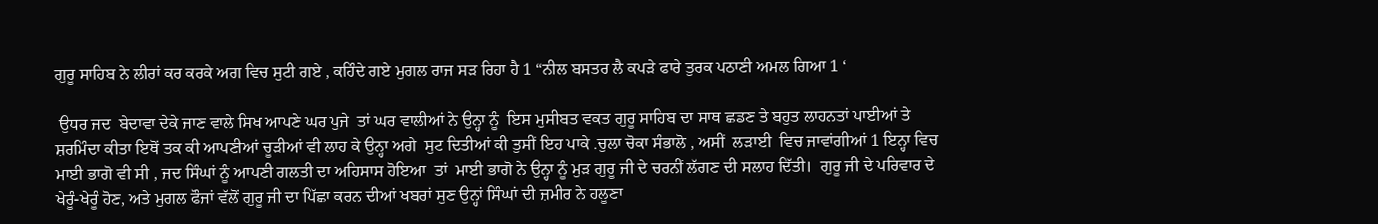ਗੁਰੂ ਸਾਹਿਬ ਨੇ ਲੀਰਾਂ ਕਰ ਕਰਕੇ ਅਗ ਵਿਚ ਸੁਟੀ ਗਏ , ਕਹਿੰਦੇ ਗਏ ਮੁਗਲ ਰਾਜ ਸੜ ਰਿਹਾ ਹੈ 1 “ਨੀਲ ਬਸਤਰ ਲੈ ਕਪੜੇ ਫਾਰੇ ਤੁਰਕ ਪਠਾਣੀ ਅਮਲ ਗਿਆ 1 ‘

 ਉਧਰ ਜਦ  ਬੇਦਾਵਾ ਦੇਕੇ ਜਾਣ ਵਾਲੇ ਸਿਖ ਆਪਣੇ ਘਰ ਪੁਜੇ  ਤਾਂ ਘਰ ਵਾਲੀਆਂ ਨੇ ਉਨ੍ਹਾ ਨੂੰ  ਇਸ ਮੁਸੀਬਤ ਵਕਤ ਗੁਰੂ ਸਾਹਿਬ ਦਾ ਸਾਥ ਛਡਣ ਤੇ ਬਹੁਤ ਲਾਹਨਤਾਂ ਪਾਈਆਂ ਤੇ ਸ਼ਰਮਿੰਦਾ ਕੀਤਾ ਇਥੋਂ ਤਕ ਕੀ ਆਪਣੀਆਂ ਚੂੜੀਆਂ ਵੀ ਲਾਹ ਕੇ ਉਨ੍ਹਾ ਅਗੇ  ਸੁਟ ਦਿਤੀਆਂ ਕੀ ਤੁਸੀਂ ਇਹ ਪਾਕੇ .ਚੁਲਾ ਚੋਕਾ ਸੰਭਾਲੋ , ਅਸੀਂ  ਲੜਾਈ  ਵਿਚ ਜਾਵਾਂਗੀਆਂ 1 ਇਨ੍ਹਾ ਵਿਚ ਮਾਈ ਭਾਗੋ ਵੀ ਸੀ , ਜਦ ਸਿੰਘਾਂ ਨੂੰ ਆਪਣੀ ਗਲਤੀ ਦਾ ਅਹਿਸਾਸ ਹੋਇਆ  ਤਾਂ  ਮਾਈ ਭਾਗੋ ਨੇ ਉਨ੍ਹਾ ਨੂੰ ਮੁੜ ਗੁਰੂ ਜੀ ਦੇ ਚਰਨੀਂ ਲੱਗਣ ਦੀ ਸਲਾਹ ਦਿੱਤੀ।  ਗੁਰੂ ਜੀ ਦੇ ਪਰਿਵਾਰ ਦੇ ਖੇਰੂੰ-ਖੇਰੂੰ ਹੋਣ, ਅਤੇ ਮੁਗਲ ਫੌਜਾਂ ਵੱਲੋਂ ਗੁਰੂ ਜੀ ਦਾ ਪਿੱਛਾ ਕਰਨ ਦੀਆਂ ਖਬਰਾਂ ਸੁਣ ਉਨ੍ਹਾਂ ਸਿੰਘਾਂ ਦੀ ਜ਼ਮੀਰ ਨੇ ਹਲੂਣਾ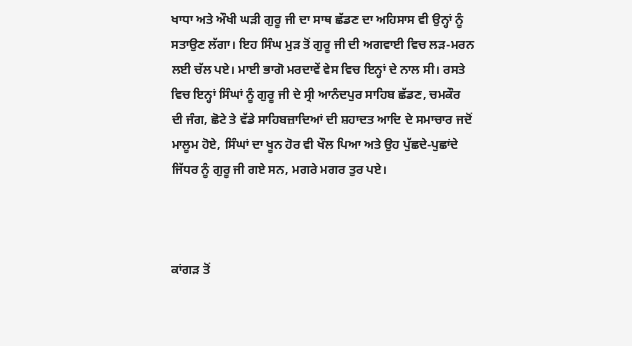ਖਾਧਾ ਅਤੇ ਔਖੀ ਘੜੀ ਗੁਰੂ ਜੀ ਦਾ ਸਾਥ ਛੱਡਣ ਦਾ ਅਹਿਸਾਸ ਵੀ ਉਨ੍ਹਾਂ ਨੂੰ ਸਤਾਉਣ ਲੱਗਾ। ਇਹ ਸਿੰਘ ਮੁੜ ਤੋਂ ਗੁਰੂ ਜੀ ਦੀ ਅਗਵਾਈ ਵਿਚ ਲੜ-ਮਰਨ ਲਈ ਚੱਲ ਪਏ। ਮਾਈ ਭਾਗੋ ਮਰਦਾਵੇਂ ਵੇਸ ਵਿਚ ਇਨ੍ਹਾਂ ਦੇ ਨਾਲ ਸੀ। ਰਸਤੇ ਵਿਚ ਇਨ੍ਹਾਂ ਸਿੰਘਾਂ ਨੂੰ ਗੁਰੂ ਜੀ ਦੇ ਸ੍ਰੀ ਆਨੰਦਪੁਰ ਸਾਹਿਬ ਛੱਡਣ, ਚਮਕੌਰ ਦੀ ਜੰਗ, ਛੋਟੇ ਤੇ ਵੱਡੇ ਸਾਹਿਬਜ਼ਾਦਿਆਂ ਦੀ ਸ਼ਹਾਦਤ ਆਦਿ ਦੇ ਸਮਾਚਾਰ ਜਦੋਂ ਮਾਲੂਮ ਹੋਏ, ਸਿੰਘਾਂ ਦਾ ਖੂਨ ਹੋਰ ਵੀ ਖੌਲ ਪਿਆ ਅਤੇ ਉਹ ਪੁੱਛਦੇ-ਪੁਛਾਂਦੇ ਜਿੱਧਰ ਨੂੰ ਗੁਰੂ ਜੀ ਗਏ ਸਨ, ਮਗਰੇ ਮਗਰ ਤੁਰ ਪਏ।



ਕਾਂਗੜ ਤੋਂ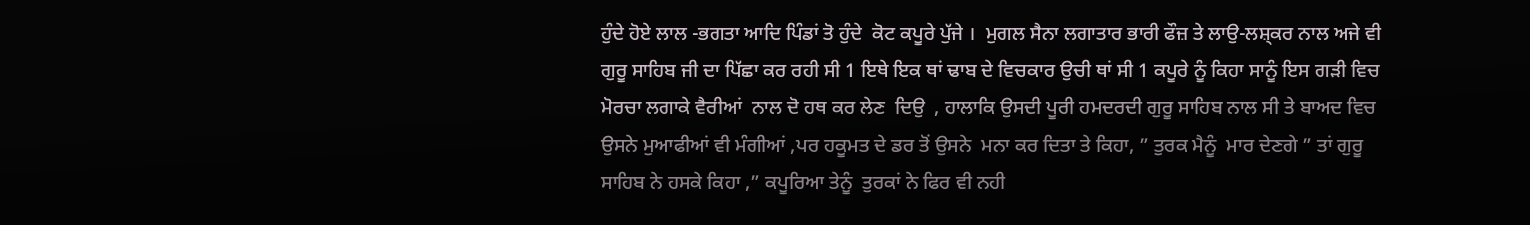ਹੁੰਦੇ ਹੋਏ ਲਾਲ -ਭਗਤਾ ਆਦਿ ਪਿੰਡਾਂ ਤੋ ਹੁੰਦੇ  ਕੋਟ ਕਪੂਰੇ ਪੁੱਜੇ ।  ਮੁਗਲ ਸੈਨਾ ਲਗਾਤਾਰ ਭਾਰੀ ਫੌਜ਼ ਤੇ ਲਾਉ-ਲਸ਼੍ਕਰ ਨਾਲ ਅਜੇ ਵੀ   ਗੁਰੂ ਸਾਹਿਬ ਜੀ ਦਾ ਪਿੱਛਾ ਕਰ ਰਹੀ ਸੀ 1 ਇਥੇ ਇਕ ਥਾਂ ਢਾਬ ਦੇ ਵਿਚਕਾਰ ਉਚੀ ਥਾਂ ਸੀ 1 ਕਪੂਰੇ ਨੂੰ ਕਿਹਾ ਸਾਨੂੰ ਇਸ ਗੜੀ ਵਿਚ ਮੋਰਚਾ ਲਗਾਕੇ ਵੈਰੀਆਂ  ਨਾਲ ਦੋ ਹਥ ਕਰ ਲੇਣ  ਦਿਉ  , ਹਾਲਾਕਿ ਉਸਦੀ ਪੂਰੀ ਹਮਦਰਦੀ ਗੁਰੂ ਸਾਹਿਬ ਨਾਲ ਸੀ ਤੇ ਬਾਅਦ ਵਿਚ ਉਸਨੇ ਮੁਆਫੀਆਂ ਵੀ ਮੰਗੀਆਂ ,ਪਰ ਹਕੂਮਤ ਦੇ ਡਰ ਤੋਂ ਉਸਨੇ  ਮਨਾ ਕਰ ਦਿਤਾ ਤੇ ਕਿਹਾ, ” ਤੁਰਕ ਮੈਨੂੰ  ਮਾਰ ਦੇਣਗੇ ” ਤਾਂ ਗੁਰੂ ਸਾਹਿਬ ਨੇ ਹਸਕੇ ਕਿਹਾ ,” ਕਪੂਰਿਆ ਤੇਨੂੰ  ਤੁਰਕਾਂ ਨੇ ਫਿਰ ਵੀ ਨਹੀ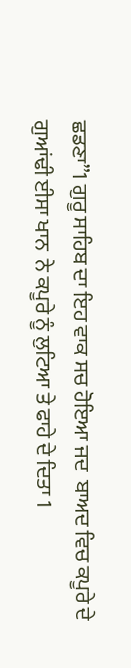ਛਡਣਾ”1 ਗੁਰੂ ਸਾਹਿਬ ਦਾ ਇਹ ਵਾਕ ਸਚ ਹੋਇਆ ਜਦ  ਬਾਅਦ ਵਿਚ ਕਪੂਰੇ ਦੇ ਗੁਆਂਢੀ ਈਸਾ ਖਾਨ  ਨੇ ਕਪੂਰੇ ਨੂੰ ਲੁਟਿਆ ਤੇ ਫਾਹੇ ਦੇ ਦਿਤਾ 1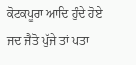ਕੋਟਕਪੂਰਾ ਆਦਿ ਹੁੰਦੇ ਹੋਏ ਜਦ ਜੈਤੋ ਪੁੱਜੇ ਤਾਂ ਪਤਾ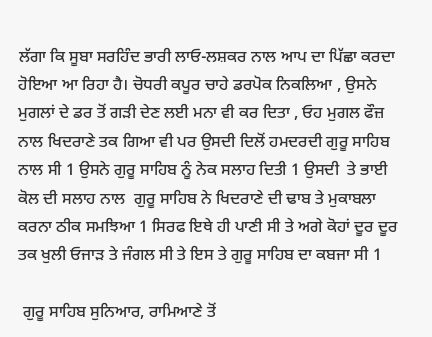ਲੱਗਾ ਕਿ ਸੂਬਾ ਸਰਹਿੰਦ ਭਾਰੀ ਲਾਓ-ਲਸ਼ਕਰ ਨਾਲ ਆਪ ਦਾ ਪਿੱਛਾ ਕਰਦਾ ਹੋਇਆ ਆ ਰਿਹਾ ਹੈ। ਚੋਧਰੀ ਕਪੂਰ ਚਾਹੇ ਡਰਪੋਕ ਨਿਕਲਿਆ , ਉਸਨੇ ਮੁਗਲਾਂ ਦੇ ਡਰ ਤੋਂ ਗੜੀ ਦੇਣ ਲਈ ਮਨਾ ਵੀ ਕਰ ਦਿਤਾ , ਓਹ ਮੁਗਲ ਫੌਜ਼ ਨਾਲ ਖਿਦਰਾਣੇ ਤਕ ਗਿਆ ਵੀ ਪਰ ਉਸਦੀ ਦਿਲੋਂ ਹਮਦਰਦੀ ਗੁਰੂ ਸਾਹਿਬ ਨਾਲ ਸੀ 1 ਉਸਨੇ ਗੁਰੂ ਸਾਹਿਬ ਨੂੰ ਨੇਕ ਸਲਾਹ ਦਿਤੀ 1 ਉਸਦੀ  ਤੇ ਭਾਈ ਕੋਲ ਦੀ ਸਲਾਹ ਨਾਲ  ਗੁਰੂ ਸਾਹਿਬ ਨੇ ਖਿਦਰਾਣੇ ਦੀ ਢਾਬ ਤੇ ਮੁਕਾਬਲਾ ਕਰਨਾ ਠੀਕ ਸਮਝਿਆ 1 ਸਿਰਫ ਇਥੇ ਹੀ ਪਾਣੀ ਸੀ ਤੇ ਅਗੇ ਕੋਹਾਂ ਦੂਰ ਦੂਰ ਤਕ ਖੁਲੀ ਓਜਾੜ ਤੇ ਜੰਗਲ ਸੀ ਤੇ ਇਸ ਤੇ ਗੁਰੂ ਸਾਹਿਬ ਦਾ ਕਬਜਾ ਸੀ 1

 ਗੁਰੂ ਸਾਹਿਬ ਸੁਨਿਆਰ, ਰਾਮਿਆਣੇ ਤੋਂ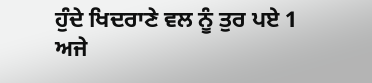ਹੁੰਦੇ ਖਿਦਰਾਣੇ ਵਲ ਨੂੰ ਤੁਰ ਪਏ 1 ਅਜੇ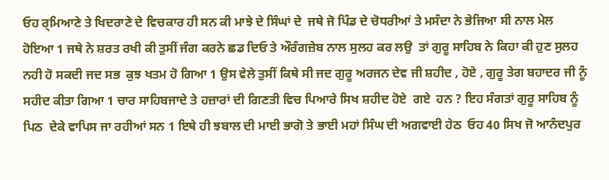ਓਹ ਰ੍ਮਿਆਣੇ ਤੇ ਖਿਦਰਾਣੇ ਦੇ ਵਿਚਕਾਰ ਹੀ ਸਨ ਕੀ ਮਾਝੇ ਦੇ ਸਿੰਘਾਂ ਦੇ  ਜਥੇ ਜੋ ਪਿੰਡ ਦੇ ਚੋਧਰੀਆਂ ਤੇ ਮਸੰਦਾ ਨੇ ਭੇਜਿਆ ਸੀ ਨਾਲ ਮੇਲ ਹੋਇਆ 1 ਜਥੇ ਨੇ ਸ਼ਰਤ ਰਖੀ ਕੀ ਤੁਸੀਂ ਜੰਗ ਕਰਨੇ ਛਡ ਦਿਓ ਤੇ ਔਰੰਗਜ਼ੇਬ ਨਾਲ ਸੁਲਹ ਕਰ ਲਉ  ਤਾਂ ਗੁਰੂ ਸਾਹਿਬ ਨੇ ਕਿਹਾ ਕੀ ਹੁਣ ਸੁਲਹ ਨਹੀ ਹੋ ਸਕਦੀ ਜਦ ਸਭ  ਕੁਝ ਖਤਮ ਹੋ ਗਿਆ 1 ਉਸ ਵੇਲੇ ਤੁਸੀਂ ਕਿਥੇ ਸੀ ਜਦ ਗੁਰੂ ਅਰਜਨ ਦੇਵ ਜੀ ਸ਼ਹੀਦ , ਹੋਏ , ਗੁਰੂ ਤੇਗ ਬਹਾਦਰ ਜੀ ਨੂੰ ਸਹੀਦ ਕੀਤਾ ਗਿਆ 1 ਚਾਰ ਸਾਹਿਬਜਾਦੇ ਤੇ ਹਜ਼ਾਰਾਂ ਦੀ ਗਿਣਤੀ ਵਿਚ ਪਿਆਰੇ ਸਿਖ ਸ਼ਹੀਦ ਹੋਏ  ਗਏ  ਹਨ ? ਇਹ ਸੰਗਤਾਂ ਗੁਰੂ ਸਾਹਿਬ ਨੂੰ ਪਿਠ  ਦੇਕੇ ਵਾਪਿਸ ਜਾ ਰਹੀਆਂ ਸਨ 1 ਇਥੇ ਹੀ ਝਬਾਲ ਦੀ ਮਾਈ ਭਾਗੋ ਤੇ ਭਾਈ ਮਹਾਂ ਸਿੰਘ ਦੀ ਅਗਵਾਈ ਹੇਠ  ਓਹ 40 ਸਿਖ ਜੋ ਆਨੰਦਪੁਰ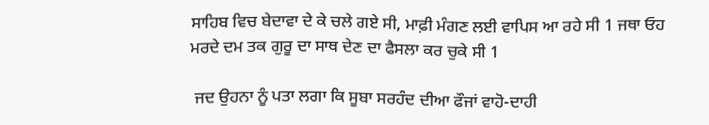ਸਾਹਿਬ ਵਿਚ ਬੇਦਾਵਾ ਦੇ ਕੇ ਚਲੇ ਗਏ ਸੀ, ਮਾਫ਼ੀ ਮੰਗਣ ਲਈ ਵਾਪਿਸ ਆ ਰਹੇ ਸੀ 1 ਜਥਾ ਓਹ ਮਰਦੇ ਦਮ ਤਕ ਗੁਰੂ ਦਾ ਸਾਥ ਦੇਣ ਦਾ ਫੈਸਲਾ ਕਰ ਚੁਕੇ ਸੀ 1

 ਜਦ ਉਹਨਾ ਨੂੰ ਪਤਾ ਲਗਾ ਕਿ ਸੂਬਾ ਸਰਹੰਦ ਦੀਆ ਫੌਜਾਂ ਵਾਹੋ-ਦਾਹੀ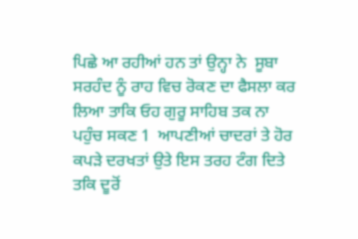ਪਿਛੇ ਆ ਰਹੀਆਂ ਹਨ ਤਾਂ ਉਨ੍ਹਾ ਨੇ  ਸੂਬਾ ਸਰਹੰਦ ਨੂੰ ਰਾਹ ਵਿਚ ਰੋਕਣ ਦਾ ਫੈਸਲਾ ਕਰ ਲਿਆ ਤਾਕਿ ਓਹ ਗੁਰੂ ਸਾਹਿਬ ਤਕ ਨਾ ਪਹੁੰਚ ਸਕਣ 1  ਆਪਣੀਆਂ ਚਾਦਰਾਂ ਤੇ ਹੋਰ ਕਪੜੇ ਦਰਖਤਾਂ ਉਤੇ ਇਸ ਤਰਹ ਟੰਗ ਦਿਤੇ ਤਕਿ ਦੂਰੋਂ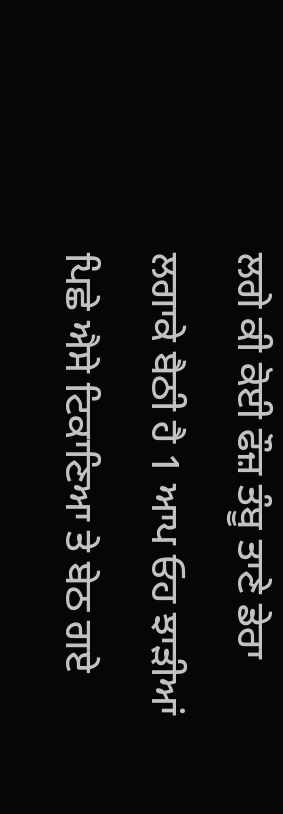ਲਗੇ ਕੀ ਕੋਈ ਫੌਜ਼ ਤੰਬੂ ਤਾਣੇ ਡੇਰਾ ਲਗਾਕੇ ਬੈਠੀ ਹੈ 1 ਆਪ ਓਹ ਝਾੜੀਆਂ ਪਿਛੇ ਐਸੇ ਟਿਕਾਣਿਆ ਤੇ ਬੇਠ ਗਏ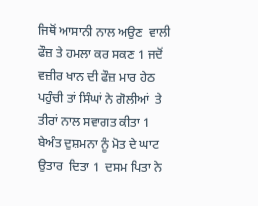ਜਿਥੋਂ ਆਸਾਨੀ ਨਾਲ ਅਉਣ  ਵਾਲੀ ਫੌਜ਼ ਤੇ ਹਮਲਾ ਕਰ ਸਕਣ 1 ਜਦੋਂ ਵਜ਼ੀਰ ਖਾਨ ਦੀ ਫੌਜ਼ ਮਾਰ ਹੇਠ ਪਹੁੰਚੀ ਤਾਂ ਸਿੰਘਾਂ ਨੇ ਗੋਲੀਆਂ  ਤੇ ਤੀਰਾਂ ਨਾਲ ਸਵਾਗਤ ਕੀਤਾ 1 ਬੇਅੰਤ ਦੁਸ਼ਮਨਾ ਨੂੰ ਮੋਤ ਦੇ ਘਾਟ ਉਤਾਰ  ਦਿਤਾ 1  ਦਸਮ ਪਿਤਾ ਨੇ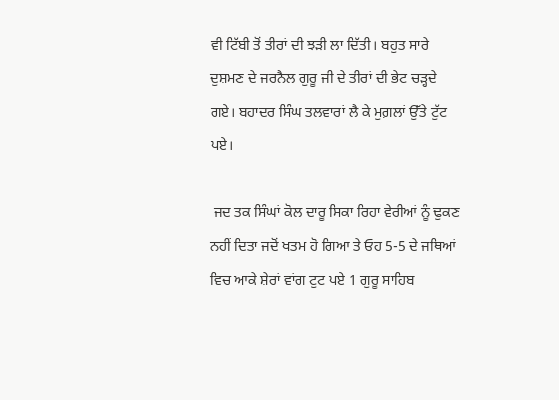ਵੀ ਟਿੱਬੀ ਤੋਂ ਤੀਰਾਂ ਦੀ ਝੜੀ ਲਾ ਦਿੱਤੀ। ਬਹੁਤ ਸਾਰੇ ਦੁਸ਼ਮਣ ਦੇ ਜਰਨੈਲ ਗੁਰੂ ਜੀ ਦੇ ਤੀਰਾਂ ਦੀ ਭੇਟ ਚੜ੍ਹਦੇ ਗਏ। ਬਹਾਦਰ ਸਿੰਘ ਤਲਵਾਰਾਂ ਲੈ ਕੇ ਮੁਗ਼ਲਾਂ ਉੱਤੇ ਟੁੱਟ ਪਏ।

 ਜਦ ਤਕ ਸਿੰਘਾਂ ਕੋਲ ਦਾਰੂ ਸਿਕਾ ਰਿਹਾ ਵੇਰੀਆਂ ਨੂੰ ਢੁਕਣ ਨਹੀਂ ਦਿਤਾ ਜਦੋਂ ਖਤਮ ਹੋ ਗਿਆ ਤੇ ਓਹ 5-5 ਦੇ ਜਥਿਆਂ ਵਿਚ ਆਕੇ ਸ਼ੇਰਾਂ ਵਾਂਗ ਟੁਟ ਪਏ 1 ਗੁਰੂ ਸਾਹਿਬ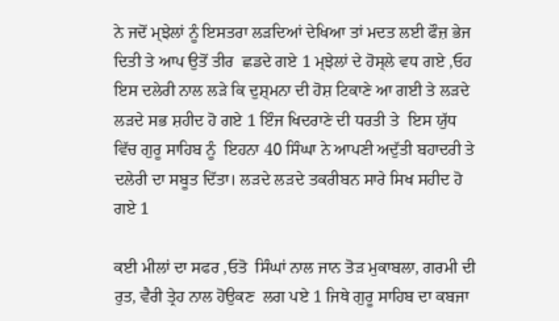ਨੇ ਜਦੋਂ ਮ੍ਝੇਲਾਂ ਨੂੰ ਇਸਤਰਾ ਲੜਦਿਆਂ ਦੇਖਿਆ ਤਾਂ ਮਦਤ ਲਈ ਫੌਜ਼ ਭੇਜ ਦਿਤੀ ਤੇ ਆਪ ਉਤੋਂ ਤੀਰ  ਛਡਦੇ ਗਏ 1 ਮ੍ਝੇਲਾਂ ਦੇ ਹੋਸ੍ਲੇ ਵਧ ਗਏ ,ਓਹ ਇਸ ਦਲੇਰੀ ਨਾਲ ਲੜੇ ਕਿ ਦੁਸ਼੍ਮਨਾ ਦੀ ਹੋਸ਼ ਟਿਕਾਣੇ ਆ ਗਈ ਤੇ ਲੜਦੇ ਲੜਦੇ ਸਭ ਸ਼ਹੀਦ ਹੋ ਗਏ 1 ਇੰਜ ਖਿਦਰਾਣੇ ਦੀ ਧਰਤੀ ਤੇ  ਇਸ ਯੁੱਧ ਵਿੱਚ ਗੁਰੂ ਸਾਹਿਬ ਨੂੰ  ਇਹਨਾ 40 ਸਿੰਘਾ ਨੇ ਆਪਣੀ ਅਦੁੱਤੀ ਬਹਾਦਰੀ ਤੇ ਦਲੇਰੀ ਦਾ ਸਬੂਤ ਦਿੱਤਾ। ਲੜਦੇ ਲੜਦੇ ਤਕਰੀਬਨ ਸਾਰੇ ਸਿਖ ਸਹੀਦ ਹੋ ਗਏ 1

ਕਈ ਮੀਲਾਂ ਦਾ ਸਫਰ ,ਓਤੋ  ਸਿੰਘਾਂ ਨਾਲ ਜਾਨ ਤੋੜ ਮੁਕਾਬਲਾ, ਗਰਮੀ ਦੀ ਰੁਤ, ਵੈਰੀ ਤ੍ਰੇਹ ਨਾਲ ਹੋਉਕਣ  ਲਗ ਪਏ 1 ਜਿਥੇ ਗੁਰੂ ਸਾਹਿਬ ਦਾ ਕਬਜਾ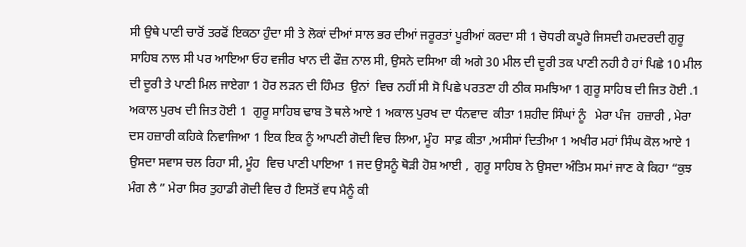ਸੀ ਉਥੇ ਪਾਣੀ ਚਾਰੋਂ ਤਰਫੋਂ ਇਕਠਾ ਹੁੰਦਾ ਸੀ ਤੇ ਲੋਕਾਂ ਦੀਆਂ ਸਾਲ ਭਰ ਦੀਆਂ ਜਰੂਰਤਾਂ ਪੂਰੀਆਂ ਕਰਦਾ ਸੀ 1 ਚੋਧਰੀ ਕਪੂਰੇ ਜਿਸਦੀ ਹਮਦਰਦੀ ਗੁਰੂ ਸਾਹਿਬ ਨਾਲ ਸੀ ਪਰ ਆਇਆ ਓਹ ਵਜੀਰ ਖਾਨ ਦੀ ਫੌਜ਼ ਨਾਲ ਸੀ, ਉਸਨੇ ਦਸਿਆ ਕੀ ਅਗੇ 30 ਮੀਲ ਦੀ ਦੂਰੀ ਤਕ ਪਾਣੀ ਨਹੀ ਹੈ ਹਾਂ ਪਿਛੇ 10 ਮੀਲ  ਦੀ ਦੂਰੀ ਤੇ ਪਾਣੀ ਮਿਲ ਜਾਏਗਾ 1 ਹੋਰ ਲੜਨ ਦੀ ਹਿੰਮਤ  ਉਨਾਂ  ਵਿਚ ਨਹੀਂ ਸੀ ਸੋ ਪਿਛੇ ਪਰਤਣਾ ਹੀ ਠੀਕ ਸਮਝਿਆ 1 ਗੁਰੂ ਸਾਹਿਬ ਦੀ ਜਿਤ ਹੋਈ .1  ਅਕਾਲ ਪੁਰਖ ਦੀ ਜਿਤ ਹੋਈ 1  ਗੁਰੂ ਸਾਹਿਬ ਢਾਬ ਤੋ ਥਲੇ ਆਏ 1 ਅਕਾਲ ਪੁਰਖ ਦਾ ਧੰਨਵਾਦ  ਕੀਤਾ 1ਸ਼ਹੀਦ ਸਿੰਘਾਂ ਨੂੰ   ਮੇਰਾ ਪੰਜ  ਹਜ਼ਾਰੀ , ਮੇਰਾ ਦਸ ਹਜ਼ਾਰੀ ਕਹਿਕੇ ਨਿਵਾਜਿਆ 1 ਇਕ ਇਕ ਨੂੰ ਆਪਣੀ ਗੋਦੀ ਵਿਚ ਲਿਆ, ਮੂੰਹ  ਸਾਫ਼ ਕੀਤਾ ,ਅਸੀਸਾਂ ਦਿਤੀਆ 1 ਅਖੀਰ ਮਹਾਂ ਸਿੰਘ ਕੋਲ ਆਏ 1 ਉਸਦਾ ਸਵਾਸ ਚਲ ਰਿਹਾ ਸੀ, ਮੂੰਹ  ਵਿਚ ਪਾਣੀ ਪਾਇਆ 1 ਜਦ ਉਸਨੂੰ ਥੋੜੀ ਹੋਸ਼ ਆਈ ,  ਗੁਰੂ ਸਾਹਿਬ ਨੇ ਉਸਦਾ ਅੰਤਿਮ ਸਮਾਂ ਜਾਣ ਕੇ ਕਿਹਾ “ਕੁਝ  ਮੰਗ ਲੈ ” ਮੇਰਾ ਸਿਰ ਤੁਹਾਡੀ ਗੋਦੀ ਵਿਚ ਹੈ ਇਸਤੋਂ ਵਧ ਮੈਨੂੰ ਕੀ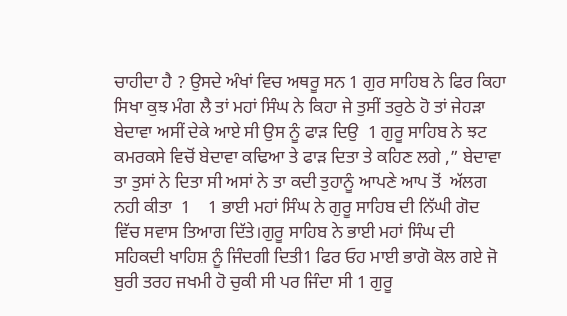ਚਾਹੀਦਾ ਹੈ ? ਉਸਦੇ ਅੰਖਾਂ ਵਿਚ ਅਥਰੂ ਸਨ 1 ਗੁਰ ਸਾਹਿਬ ਨੇ ਫਿਰ ਕਿਹਾ ਸਿਖਾ ਕੁਝ ਮੰਗ ਲੈ ਤਾਂ ਮਹਾਂ ਸਿੰਘ ਨੇ ਕਿਹਾ ਜੇ ਤੁਸੀਂ ਤਰੁਠੇ ਹੋ ਤਾਂ ਜੇਹੜਾ ਬੇਦਾਵਾ ਅਸੀਂ ਦੇਕੇ ਆਏ ਸੀ ਉਸ ਨੂੰ ਫਾੜ ਦਿਉ  1 ਗੁਰੂ ਸਾਹਿਬ ਨੇ ਝਟ ਕਮਰਕਸੇ ਵਿਚੋਂ ਬੇਦਾਵਾ ਕਢਿਆ ਤੇ ਫਾੜ ਦਿਤਾ ਤੇ ਕਹਿਣ ਲਗੇ ,” ਬੇਦਾਵਾ ਤਾ ਤੁਸਾਂ ਨੇ ਦਿਤਾ ਸੀ ਅਸਾਂ ਨੇ ਤਾ ਕਦੀ ਤੁਹਾਨੂੰ ਆਪਣੇ ਆਪ ਤੋਂ  ਅੱਲਗ ਨਹੀ ਕੀਤਾ  1    1 ਭਾਈ ਮਹਾਂ ਸਿੰਘ ਨੇ ਗੁਰੂ ਸਾਹਿਬ ਦੀ ਨਿੱਘੀ ਗੋਦ ਵਿੱਚ ਸਵਾਸ ਤਿਆਗ ਦਿੱਤੇ।ਗੁਰੂ ਸਾਹਿਬ ਨੇ ਭਾਈ ਮਹਾਂ ਸਿੰਘ ਦੀ ਸਹਿਕਦੀ ਖਾਹਿਸ਼ ਨੂੰ ਜਿੰਦਗੀ ਦਿਤੀ1 ਫਿਰ ਓਹ ਮਾਈ ਭਾਗੋ ਕੋਲ ਗਏ ਜੋ ਬੁਰੀ ਤਰਹ ਜਖਮੀ ਹੋ ਚੁਕੀ ਸੀ ਪਰ ਜਿੰਦਾ ਸੀ 1 ਗੁਰੂ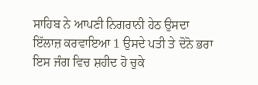ਸਾਹਿਬ ਨੇ ਆਪਣੀ ਨਿਗਰਾਨੀ ਹੇਠ ਉਸਦਾ ਇੱਲਾਜ਼ ਕਰਵਾਇਆ 1 ਉਸਦੇ ਪਤੀ ਤੇ ਦੋਨੋ ਭਰਾ ਇਸ ਜੰਗ ਵਿਚ ਸ਼ਹੀਦ ਹੋ ਚੁਕੇ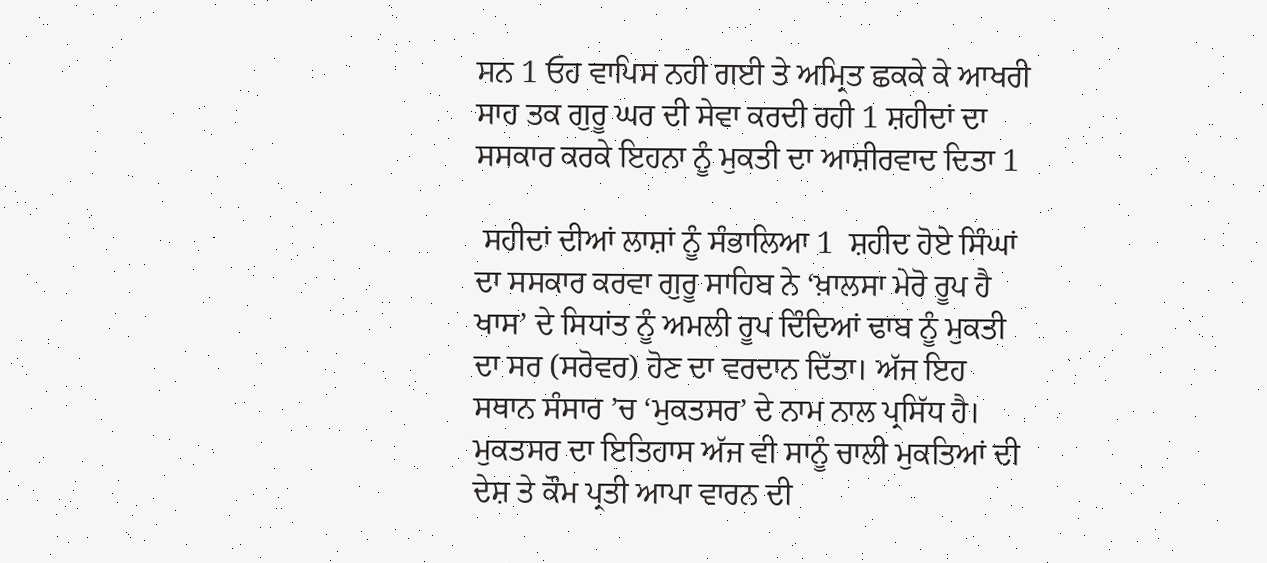ਸਨ 1 ਓਹ ਵਾਪਿਸ ਨਹੀ ਗਈ ਤੇ ਅਮ੍ਰਿਤ ਛਕਕੇ ਕੇ ਆਖਰੀ ਸਾਹ ਤਕ ਗੁਰੂ ਘਰ ਦੀ ਸੇਵਾ ਕਰਦੀ ਰਹੀ 1 ਸ਼ਹੀਦਾਂ ਦਾ ਸਸਕਾਰ ਕਰਕੇ ਇਹਨਾ ਨੂੰ ਮੁਕਤੀ ਦਾ ਆਸ਼ੀਰਵਾਦ ਦਿਤਾ 1

 ਸਹੀਦਾਂ ਦੀਆਂ ਲਾਸ਼ਾਂ ਨੂੰ ਸੰਭਾਲਿਆ 1  ਸ਼ਹੀਦ ਹੋਏ ਸਿੰਘਾਂ ਦਾ ਸਸਕਾਰ ਕਰਵਾ ਗੁਰੂ ਸਾਹਿਬ ਨੇ ‘ਖ਼ਾਲਸਾ ਮੇਰੋ ਰੂਪ ਹੈ ਖਾਸ’ ਦੇ ਸਿਧਾਂਤ ਨੂੰ ਅਮਲੀ ਰੂਪ ਦਿੰਦਿਆਂ ਢਾਬ ਨੂੰ ਮੁਕਤੀ ਦਾ ਸਰ (ਸਰੋਵਰ) ਹੋਣ ਦਾ ਵਰਦਾਨ ਦਿੱਤਾ। ਅੱਜ ਇਹ ਸਥਾਨ ਸੰਸਾਰ ’ਚ ‘ਮੁਕਤਸਰ’ ਦੇ ਨਾਮ ਨਾਲ ਪ੍ਰਸਿੱਧ ਹੈ। ਮੁਕਤਸਰ ਦਾ ਇਤਿਹਾਸ ਅੱਜ ਵੀ ਸਾਨੂੰ ਚਾਲੀ ਮੁਕਤਿਆਂ ਦੀ ਦੇਸ਼ ਤੇ ਕੌਮ ਪ੍ਰਤੀ ਆਪਾ ਵਾਰਨ ਦੀ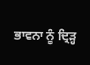ਭਾਵਨਾ ਨੂੰ ਦ੍ਰਿੜ੍ਹ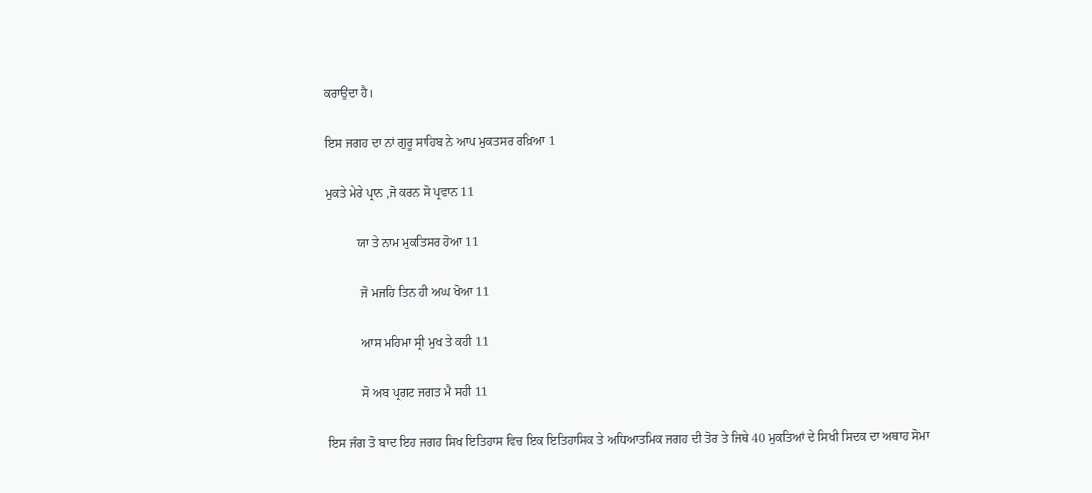ਕਰਾਉਂਦਾ ਹੈ।

ਇਸ ਜਗਹ ਦਾ ਨਾਂ ਗੁਰੂ ਸਾਹਿਬ ਨੇ ਆਪ ਮੁਕਤਸਰ ਰਖ਼ਿਆ 1

ਮੁਕਤੇ ਮੇਰੇ ਪ੍ਰਾਨ ,ਜੋ ਕਰਨ ਸੋ ਪ੍ਰਵਾਨ 11

          ਯਾ ਤੇ ਨਾਮ ਮੁਕਤਿਸਰ ਹੋਆ 11

           ਜੋ ਮਜਹਿ ਤਿਨ ਹੀ ਅਘ ਖੋਆ 11

           ਆਸ ਮਹਿਮਾ ਸ੍ਰੀ ਮੁਖ ਤੇ ਕਹੀ 11

           ਸੋ ਅਬ ਪ੍ਰਗਟ ਜਗਤ ਮੈ ਸਹੀ 11

ਇਸ ਜੰਗ ਤੋ ਬਾਦ ਇਹ ਜਗਹ ਸਿਖ ਇਤਿਹਾਸ ਵਿਚ ਇਕ ਇਤਿਹਾਸਿਕ ਤੇ ਅਧਿਆਤਮਿਕ ਜਗਹ ਦੀ ਤੋਰ ਤੇ ਜਿਥੇ 40 ਮੁਕਤਿਆਂ ਦੇ ਸਿਖੀ ਸਿਦਕ ਦਾ ਅਥਾਹ ਸੋਮਾ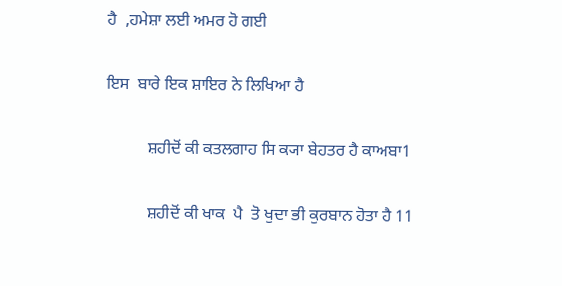ਹੈ  ,ਹਮੇਸ਼ਾ ਲਈ ਅਮਰ ਹੋ ਗਈ

ਇਸ  ਬਾਰੇ ਇਕ ਸ਼ਾਇਰ ਨੇ ਲਿਖਿਆ ਹੈ

          ਸ਼ਹੀਦੋਂ ਕੀ ਕਤਲਗਾਹ ਸਿ ਕ੍ਯਾ ਬੇਹਤਰ ਹੈ ਕਾਅਬਾ1

          ਸ਼ਹੀਦੋਂ ਕੀ ਖਾਕ  ਪੈ  ਤੋ ਖੁਦਾ ਭੀ ਕੁਰਬਾਨ ਹੋਤਾ ਹੈ 11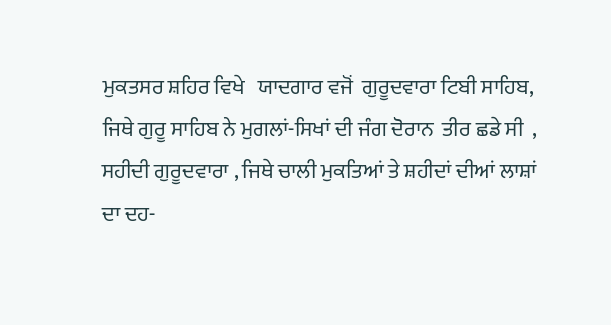ਮੁਕਤਸਰ ਸ਼ਹਿਰ ਵਿਖੇ   ਯਾਦਗਾਰ ਵਜੋਂ  ਗੁਰੂਦਵਾਰਾ ਟਿਬੀ ਸਾਹਿਬ, ਜਿਥੇ ਗੁਰੂ ਸਾਹਿਬ ਨੇ ਮੁਗਲਾਂ-ਸਿਖਾਂ ਦੀ ਜੰਗ ਦੋਰਾਨ  ਤੀਰ ਛਡੇ ਸੀ  , ਸਹੀਦੀ ਗੁਰੂਦਵਾਰਾ , ਜਿਥੇ ਚਾਲੀ ਮੁਕਤਿਆਂ ਤੇ ਸ਼ਹੀਦਾਂ ਦੀਆਂ ਲਾਸ਼ਾਂ ਦਾ ਦਹ-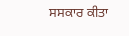ਸਸਕਾਰ ਕੀਤਾ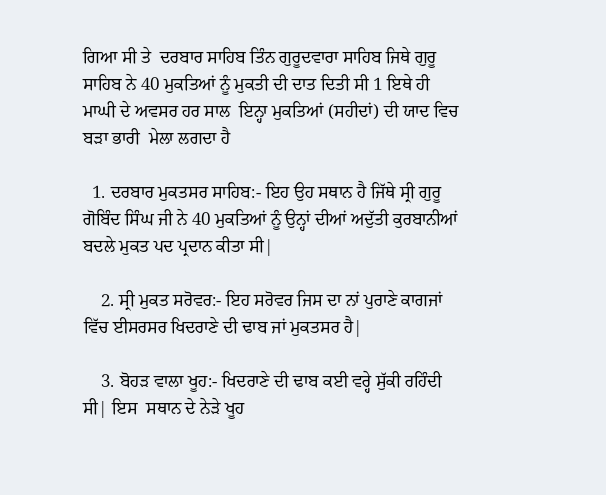ਗਿਆ ਸੀ ਤੇ  ਦਰਬਾਰ ਸਾਹਿਬ ਤਿੰਨ ਗੁਰੂਦਵਾਰਾ ਸਾਹਿਬ ਜਿਥੇ ਗੁਰੂ ਸਾਹਿਬ ਨੇ 40 ਮੁਕਤਿਆਂ ਨੂੰ ਮੁਕਤੀ ਦੀ ਦਾਤ ਦਿਤੀ ਸੀ 1 ਇਥੇ ਹੀ  ਮਾਘੀ ਦੇ ਅਵਸਰ ਹਰ ਸਾਲ  ਇਨ੍ਹਾ ਮੁਕਤਿਆਂ (ਸਹੀਦਾਂ) ਦੀ ਯਾਦ ਵਿਚ ਬੜਾ ਭਾਰੀ  ਮੇਲਾ ਲਗਦਾ ਹੈ

  1. ਦਰਬਾਰ ਮੁਕਤਸਰ ਸਾਹਿਬ:- ਇਹ ਉਹ ਸਥਾਨ ਹੈ ਜਿੱਥੇ ਸ੍ਰੀ ਗੁਰੂ ਗੋਬਿੰਦ ਸਿੰਘ ਜੀ ਨੇ 40 ਮੁਕਤਿਆਂ ਨੂੰ ਉਨ੍ਹਾਂ ਦੀਆਂ ਅਦੁੱਤੀ ਕੁਰਬਾਨੀਆਂ ਬਦਲੇ ਮੁਕਤ ਪਦ ਪ੍ਰਦਾਨ ਕੀਤਾ ਸੀ|

    2. ਸ੍ਰੀ ਮੁਕਤ ਸਰੋਵਰ:- ਇਹ ਸਰੋਵਰ ਜਿਸ ਦਾ ਨਾਂ ਪੁਰਾਣੇ ਕਾਗਜਾਂ ਵਿੱਚ ਈਸਰਸਰ ਖਿਦਰਾਣੇ ਦੀ ਢਾਬ ਜਾਂ ਮੁਕਤਸਰ ਹੈ|

    3. ਬੋਹੜ ਵਾਲਾ ਖੂਹ:- ਖਿਦਰਾਣੇ ਦੀ ਢਾਬ ਕਈ ਵਰ੍ਹੇ ਸੁੱਕੀ ਰਹਿੰਦੀ ਸੀ| ਇਸ  ਸਥਾਨ ਦੇ ਨੇੜੇ ਖੂਹ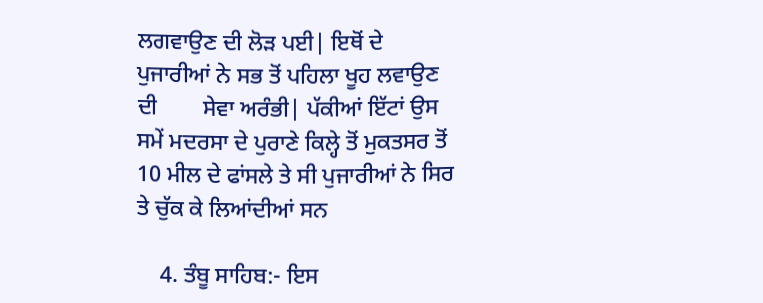ਲਗਵਾਉਣ ਦੀ ਲੋੜ ਪਈ| ਇਥੋਂ ਦੇ ਪੁਜਾਰੀਆਂ ਨੇ ਸਭ ਤੋਂ ਪਹਿਲਾ ਖੂਹ ਲਵਾਉਣ ਦੀ        ਸੇਵਾ ਅਰੰਭੀ| ਪੱਕੀਆਂ ਇੱਟਾਂ ਉਸ ਸਮੇਂ ਮਦਰਸਾ ਦੇ ਪੁਰਾਣੇ ਕਿਲ੍ਹੇ ਤੋਂ ਮੁਕਤਸਰ ਤੋਂ 10 ਮੀਲ ਦੇ ਫਾਂਸਲੇ ਤੇ ਸੀ ਪੁਜਾਰੀਆਂ ਨੇ ਸਿਰ ਤੇ ਚੁੱਕ ਕੇ ਲਿਆਂਦੀਆਂ ਸਨ

    4. ਤੰਬੂ ਸਾਹਿਬ:- ਇਸ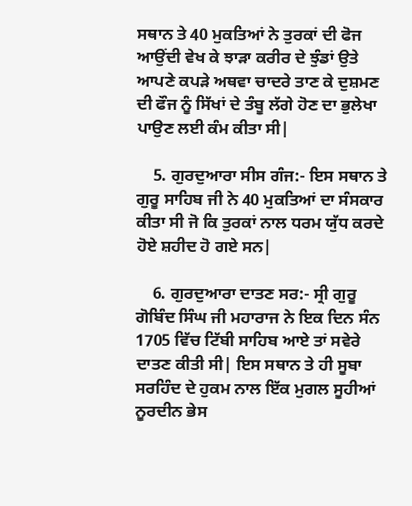ਸਥਾਨ ਤੇ 40 ਮੁਕਤਿਆਂ ਨੇ ਤੁਰਕਾਂ ਦੀ ਫੋਜ ਆਉਂਦੀ ਵੇਖ ਕੇ ਝਾੜਾ ਕਰੀਰ ਦੇ ਝੁੰਡਾਂ ਉਤੇ ਆਪਣੇ ਕਪੜੇ ਅਥਵਾ ਚਾਦਰੇ ਤਾਣ ਕੇ ਦੁਸ਼ਮਣ ਦੀ ਫੌਜ ਨੂੰ ਸਿੱਖਾਂ ਦੇ ਤੰਬੂ ਲੱਗੇ ਹੋਣ ਦਾ ਭੁਲੇਖਾ ਪਾਉਣ ਲਈ ਕੰਮ ਕੀਤਾ ਸੀ|

    5. ਗੁਰਦੁਆਰਾ ਸੀਸ ਗੰਜ:- ਇਸ ਸਥਾਨ ਤੇ ਗੁਰੂ ਸਾਹਿਬ ਜੀ ਨੇ 40 ਮੁਕਤਿਆਂ ਦਾ ਸੰਸਕਾਰ ਕੀਤਾ ਸੀ ਜੋ ਕਿ ਤੁਰਕਾਂ ਨਾਲ ਧਰਮ ਯੁੱਧ ਕਰਦੇ ਹੋਏ ਸ਼ਹੀਦ ਹੋ ਗਏ ਸਨ|

    6. ਗੁਰਦੁਆਰਾ ਦਾਤਣ ਸਰ:- ਸ੍ਰੀ ਗੁਰੂ ਗੋਬਿੰਦ ਸਿੰਘ ਜੀ ਮਹਾਰਾਜ ਨੇ ਇਕ ਦਿਨ ਸੰਨ 1705 ਵਿੱਚ ਟਿੱਬੀ ਸਾਹਿਬ ਆਏ ਤਾਂ ਸਵੇਰੇ ਦਾਤਣ ਕੀਤੀ ਸੀ| ਇਸ ਸਥਾਨ ਤੇ ਹੀ ਸੂਬਾ ਸਰਹਿੰਦ ਦੇ ਹੁਕਮ ਨਾਲ ਇੱਕ ਮੁਗਲ ਸੂਹੀਆਂ ਨੂਰਦੀਨ ਭੇਸ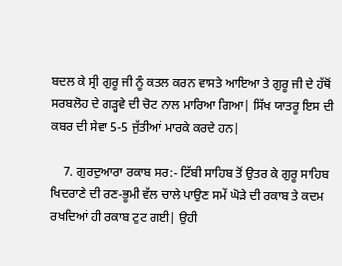ਬਦਲ ਕੇ ਸ੍ਰੀ ਗੁਰੂ ਜੀ ਨੂੰ ਕਤਲ ਕਰਨ ਵਾਸਤੇ ਆਇਆ ਤੇ ਗੁਰੂ ਜੀ ਦੇ ਹੱਥੋਂ ਸਰਬਲੋਹ ਦੇ ਗੜ੍ਹਵੇ ਦੀ ਚੋਟ ਨਾਲ ਮਾਰਿਆ ਗਿਆ| ਸਿੱਖ ਯਾਤਰੂ ਇਸ ਦੀ ਕਬਰ ਦੀ ਸੇਵਾ 5-5 ਜੁੱਤੀਆਂ ਮਾਰਕੇ ਕਰਦੇ ਹਨ|

    7. ਗੁਰਦੁਆਰਾ ਰਕਾਬ ਸਰ:- ਟਿੱਬੀ ਸਾਹਿਬ ਤੋਂ ਉਤਰ ਕੇ ਗੁਰੂ ਸਾਹਿਬ ਖਿਦਰਾਣੇ ਦੀ ਰਣ-ਭੂਮੀ ਵੱਲ ਚਾਲੇ ਪਾਉਣ ਸਮੇਂ ਘੋੜੇ ਦੀ ਰਕਾਬ ਤੇ ਕਦਮ ਰਖਦਿਆਂ ਹੀ ਰਕਾਬ ਟੁਟ ਗਈ| ਉਹੀ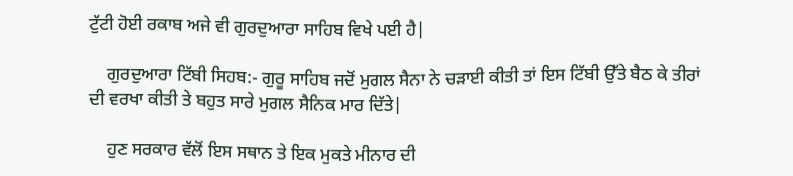ਟੁੱਟੀ ਹੋਈ ਰਕਾਬ ਅਜੇ ਵੀ ਗੁਰਦੁਆਰਾ ਸਾਹਿਬ ਵਿਖੇ ਪਈ ਹੈ|

    ਗੁਰਦੁਆਰਾ ਟਿੱਬੀ ਸਿਹਬ:- ਗੁਰੂ ਸਾਹਿਬ ਜਦੋਂ ਮੁਗਲ ਸੈਨਾ ਨੇ ਚੜਾਈ ਕੀਤੀ ਤਾਂ ਇਸ ਟਿੱਬੀ ਉੱਤੇ ਬੈਠ ਕੇ ਤੀਰਾਂ ਦੀ ਵਰਖਾ ਕੀਤੀ ਤੇ ਬਹੁਤ ਸਾਰੇ ਮੁਗਲ ਸੈਨਿਕ ਮਾਰ ਦਿੱਤੇ|

    ਹੁਣ ਸਰਕਾਰ ਵੱਲੋਂ ਇਸ ਸਥਾਨ ਤੇ ਇਕ ਮੁਕਤੇ ਮੀਨਾਰ ਦੀ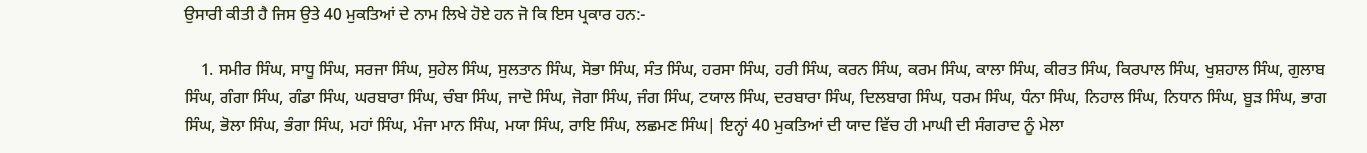ਉਸਾਰੀ ਕੀਤੀ ਹੈ ਜਿਸ ਉਤੇ 40 ਮੁਕਤਿਆਂ ਦੇ ਨਾਮ ਲਿਖੇ ਹੋਏ ਹਨ ਜੋ ਕਿ ਇਸ ਪ੍ਰਕਾਰ ਹਨ:-

    1. ਸਮੀਰ ਸਿੰਘ, ਸਾਧੂ ਸਿੰਘ, ਸਰਜਾ ਸਿੰਘ, ਸੁਹੇਲ ਸਿੰਘ, ਸੁਲਤਾਨ ਸਿੰਘ, ਸੋਭਾ ਸਿੰਘ, ਸੰਤ ਸਿੰਘ, ਹਰਸਾ ਸਿੰਘ, ਹਰੀ ਸਿੰਘ, ਕਰਨ ਸਿੰਘ, ਕਰਮ ਸਿੰਘ, ਕਾਲਾ ਸਿੰਘ, ਕੀਰਤ ਸਿੰਘ, ਕਿਰਪਾਲ ਸਿੰਘ, ਖੁਸ਼ਹਾਲ ਸਿੰਘ, ਗੁਲਾਬ ਸਿੰਘ, ਗੰਗਾ ਸਿੰਘ, ਗੰਡਾ ਸਿੰਘ, ਘਰਬਾਰਾ ਸਿੰਘ, ਚੰਬਾ ਸਿੰਘ, ਜਾਦੋ ਸਿੰਘ, ਜੋਗਾ ਸਿੰਘ, ਜੰਗ ਸਿੰਘ, ਟਯਾਲ ਸਿੰਘ, ਦਰਬਾਰਾ ਸਿੰਘ, ਦਿਲਬਾਗ ਸਿੰਘ, ਧਰਮ ਸਿੰਘ, ਧੰਨਾ ਸਿੰਘ, ਨਿਹਾਲ ਸਿੰਘ, ਨਿਧਾਨ ਸਿੰਘ, ਬੂੜ ਸਿੰਘ, ਭਾਗ ਸਿੰਘ, ਭੋਲਾ ਸਿੰਘ, ਭੰਗਾ ਸਿੰਘ, ਮਹਾਂ ਸਿੰਘ, ਮੰਜਾ ਮਾਨ ਸਿੰਘ, ਮਯਾ ਸਿੰਘ, ਰਾਇ ਸਿੰਘ, ਲਛਮਣ ਸਿੰਘ| ਇਨ੍ਹਾਂ 40 ਮੁਕਤਿਆਂ ਦੀ ਯਾਦ ਵਿੱਚ ਹੀ ਮਾਘੀ ਦੀ ਸੰਗਰਾਦ ਨੂੰ ਮੇਲਾ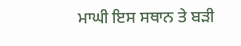ਮਾਘੀ ਇਸ ਸਥਾਨ ਤੇ ਬੜੀ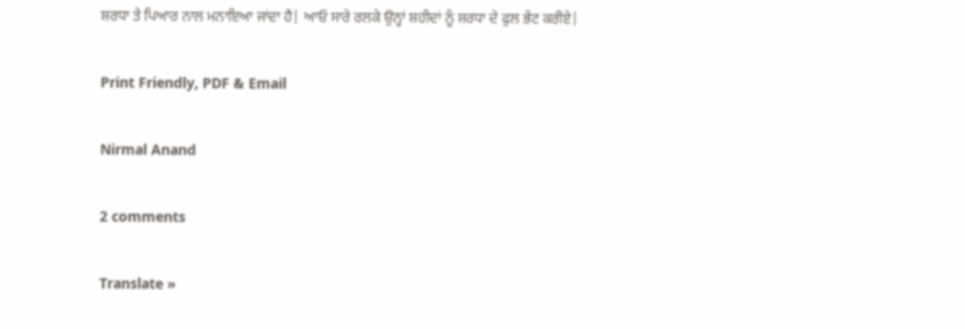ਸ਼ਰਧਾ ਤੇ ਪਿਆਰ ਨਾਲ ਮਨਾਇਆ ਜਾਂਦਾ ਹੈ| ਆਓ ਸਾਰੇ ਰਲਕੇ ਉਨ੍ਹਾਂ ਸ਼ਹੀਦਾਂ ਨੂੰ ਸ਼ਰਧਾ ਦੇ ਫੁਲ ਭੇਂਟ ਕਰੀਏ|

Print Friendly, PDF & Email

Nirmal Anand

2 comments

Translate »